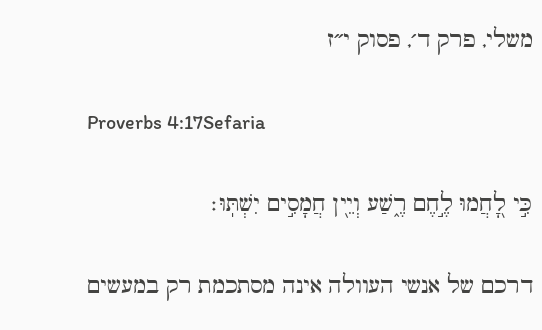משלי, פרק ד׳, פסוק י״ז

Proverbs 4:17Sefaria

כִּ֣י לָ֭חֲמוּ לֶ֣חֶם רֶ֑שַׁע וְיֵ֖ין חֲמָסִ֣ים יִשְׁתּֽוּ׃

דרכם של אנשי העוולה אינה מסתכמת רק במעשים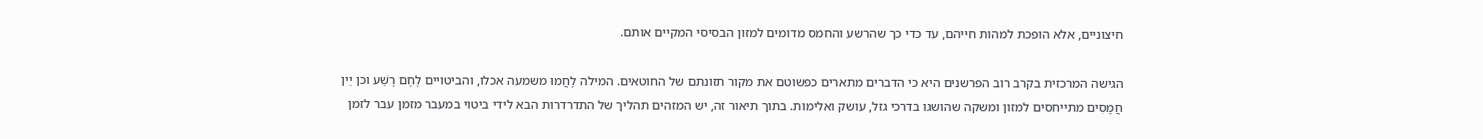חיצוניים, אלא הופכת למהות חייהם, עד כדי כך שהרשע והחמס מדומים למזון הבסיסי המקיים אותם.

הגישה המרכזית בקרב רוב הפרשנים היא כי הדברים מתארים כפשוטם את מקור תזונתם של החוטאים. המילה לָחֲמוּ משמעה אכלו, והביטויים לֶחֶם רֶשַׁע וכן יֵין חֲמָסִים מתייחסים למזון ומשקה שהושגו בדרכי גזל, עושק ואלימות. בתוך תיאור זה, יש המזהים תהליך של התדרדרות הבא לידי ביטוי במעבר מזמן עבר לזמן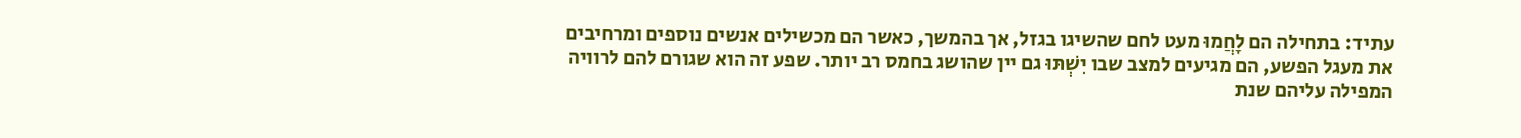עתיד: בתחילה הם לָחֲמוּ מעט לחם שהשיגו בגזל, אך בהמשך, כאשר הם מכשילים אנשים נוספים ומרחיבים את מעגל הפשע, הם מגיעים למצב שבו יִשְׁתּוּ גם יין שהושג בחמס רב יותר. שפע זה הוא שגורם להם לרוויה המפילה עליהם שנת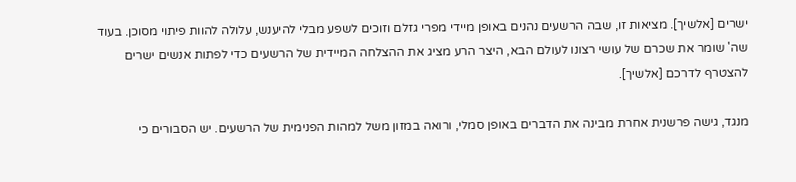ישרים [אלשיך]. מציאות זו, שבה הרשעים נהנים באופן מיידי מפרי גזלם וזוכים לשפע מבלי להיענש, עלולה להוות פיתוי מסוכן. בעוד שה' שומר את שכרם של עושי רצונו לעולם הבא, היצר הרע מציג את ההצלחה המיידית של הרשעים כדי לפתות אנשים ישרים להצטרף לדרכם [אלשיך].

מנגד, גישה פרשנית אחרת מבינה את הדברים באופן סמלי, ורואה במזון משל למהות הפנימית של הרשעים. יש הסבורים כי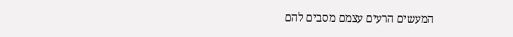המעשים הרעים עצמם מסבים להם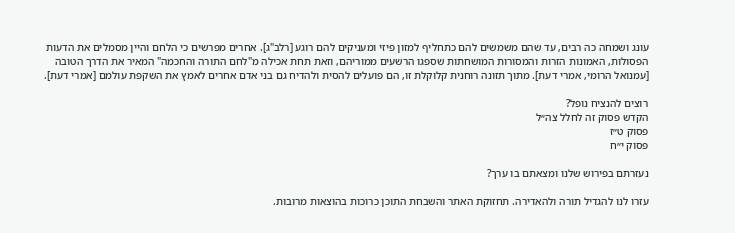עונג ושמחה כה רבים, עד שהם משמשים להם כתחליף למזון פיזי ומעניקים להם רוגע [רלב"ג]. אחרים מפרשים כי הלחם והיין מסמלים את הדעות הפסולות, האמונות הזרות והמסורות המושחתות שספגו הרשעים ממוריהם, וזאת תחת אכילה מ"לחם התורה והחכמה" המאיר את הדרך הטובה [עמנואל הרומי, אמרי דעת]. מתוך תזונה רוחנית קלוקלת זו, הם פועלים להסית ולהדיח גם בני אדם אחרים לאמץ את השקפת עולמם [אמרי דעת].

רוצים להנציח נופל?
הקדש פסוק זה לחלל צה״ל
פסוק ט״ז
פסוק י״ח

נעזרתם בפירוש שלנו ומצאתם בו ערך?

עזרו לנו להגדיל תורה ולהאדירה. תחזוקת האתר והשבחת התוכן כרוכות בהוצאות מרובות.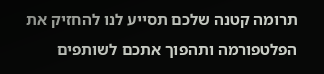תרומה קטנה שלכם תסייע לנו להחזיק את הפלטפורמה ותהפוך אתכם לשותפים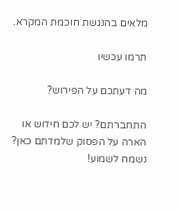מלאים בהנגשת חוכמת המקרא.

תרמו עכשיו

מה דעתכם על הפירוש?

התחברתם? יש לכם חידוש או הארה על הפסוק שלמדתם כאן? נשמח לשמוע!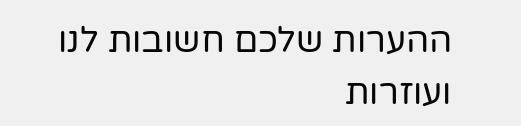ההערות שלכם חשובות לנו ועוזרות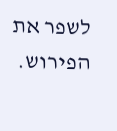לשפר את הפירוש.